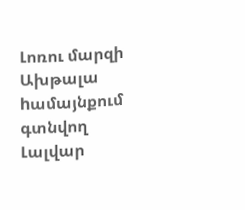Լոռու մարզի Ախթալա hամայնքում գտնվող Լալվար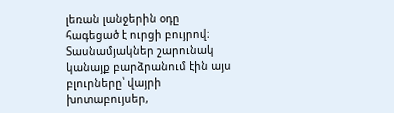լեռան լանջերին օդը հագեցած է ուրցի բույրով։
Տասնամյակներ շարունակ կանայք բարձրանում էին այս բլուրները՝ վայրի խոտաբույսեր,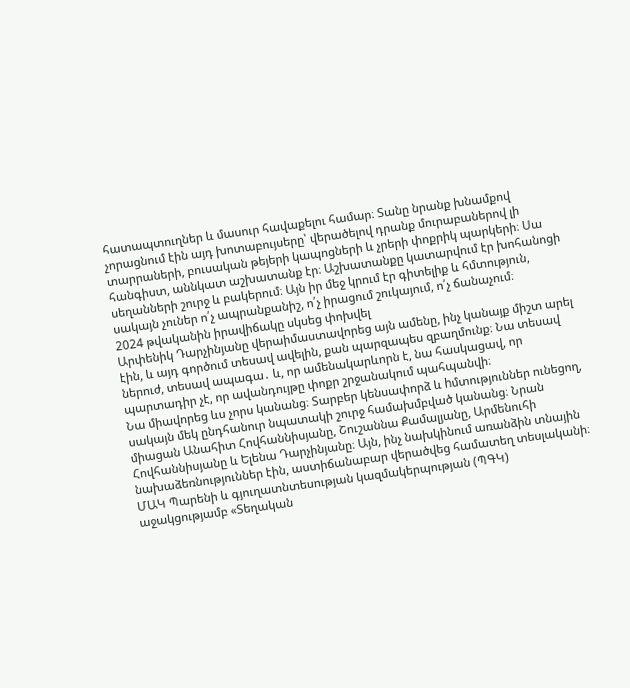հատապտուղներ և մասուր հավաքելու համար։ Տանը նրանք խնամքով չորացնում էին այդ խոտաբույսերը՝ վերածելով դրանք մուրաբաներով լի տարրաների, բուսական թեյերի կապոցների և չրերի փոքրիկ պարկերի։ Սա հանգիստ, աննկատ աշխատանք էր։ Աշխատանքը կատարվում էր խոհանոցի սեղանների շուրջ և բակերում։ Այն իր մեջ կրում էր գիտելիք և հմտություն, սակայն չուներ ո՛չ ապրանքանիշ, ո՛չ իրացում շուկայում, ո՛չ ճանաչում։
2024 թվականին իրավիճակը սկսեց փոխվել
Արփենիկ Դարչինյանը վերաիմաստավորեց այն ամենը, ինչ կանայք միշտ արել էին, և այդ գործում տեսավ ավելին, քան պարզապես զբաղմունք։ Նա տեսավ ներուժ, տեսավ ապագա․ և, որ ամենակարևորն է, նա հասկացավ, որ պարտադիր չէ, որ ավանդույթը փոքր շրջանակում պահպանվի։
Նա միավորեց ևս չորս կանանց։ Տարբեր կենսափորձ և hմտություններ ունեցող, սակայն մեկ ընդհանուր նպատակի շուրջ համախմբված կանանց։ Նրան միացան Անահիտ Հովհաննիսյանը, Շուշաննա Քամալյանը, Արմենուհի Հովհաննիսյանը և Ելենա Դարչինյանը։ Այն, ինչ նախկինում առանձին տնային նախաձեռնություններ էին, աստիճանաբար վերածվեց համատեղ տեսլականի։
ՄԱԿ Պարենի և գյուղատնտեսության կազմակերպության (ՊԳԿ) աջակցությամբ «Տեղական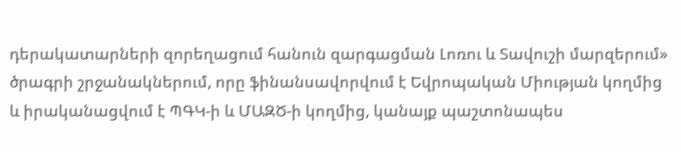դերակատարների զորեղացում հանուն զարգացման Լոռու և Տավուշի մարզերում» ծրագրի շրջանակներում, որը ֆինանսավորվում է Եվրոպական Միության կողմից և իրականացվում է ՊԳԿ-ի և ՄԱԶԾ-ի կողմից, կանայք պաշտոնապես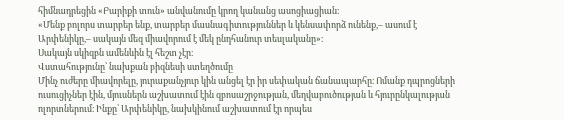հիմնադրեցին «Բարիքի տուն» անվանումը կրող կանանց ասոցիացիան։
«Մենք բոլորս տարբեր ենք, տարբեր մասնագիտություններ և կենսափորձ ունենք,– ասում է Արփենիկը,– սակայն մեզ միավորում է մեկ ընդհանուր տեսլականը»։
Սակայն սկիզբն ամենևին էլ հեշտ չէր։
Վստահությունը՝ նախքան բիզնեսի ստեղծումը
Մինչ ուժերը միավորելը, յուրաքանչյուր կին անցել էր իր սեփական ճանապարհը։ Ոմանք դպրոցների ուսուցիչներ էին, մյուսներն աշխատում էին զբոսաշրջության, մեղվաբուծության և հյուրընկալության ոլորտներում։ Ինքը՝ Արփենիկը, նախկինում աշխատում էր որպես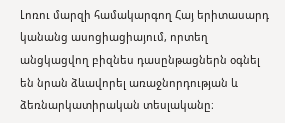Լոռու մարզի համակարգող Հայ երիտասարդ կանանց ասոցիացիայում, որտեղ անցկացվող բիզնես դասընթացներն օգնել են նրան ձևավորել առաջնորդության և ձեռնարկատիրական տեսլականը։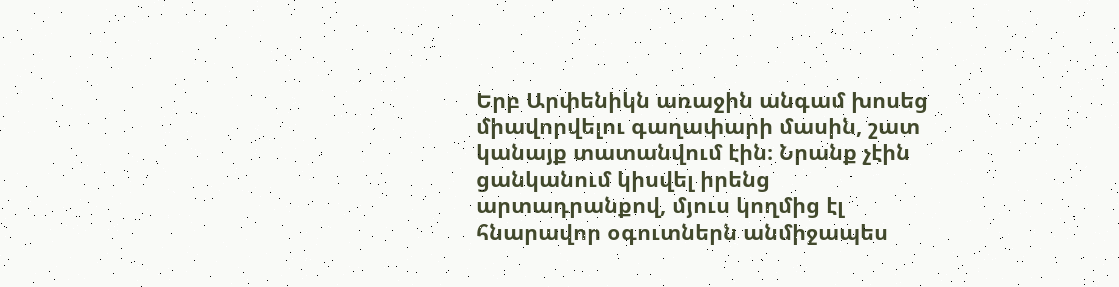Երբ Արփենիկն առաջին անգամ խոսեց միավորվելու գաղափարի մասին, շատ կանայք տատանվում էին։ Նրանք չէին ցանկանում կիսվել իրենց արտադրանքով, մյուս կողմից էլ հնարավոր օգուտներն անմիջապես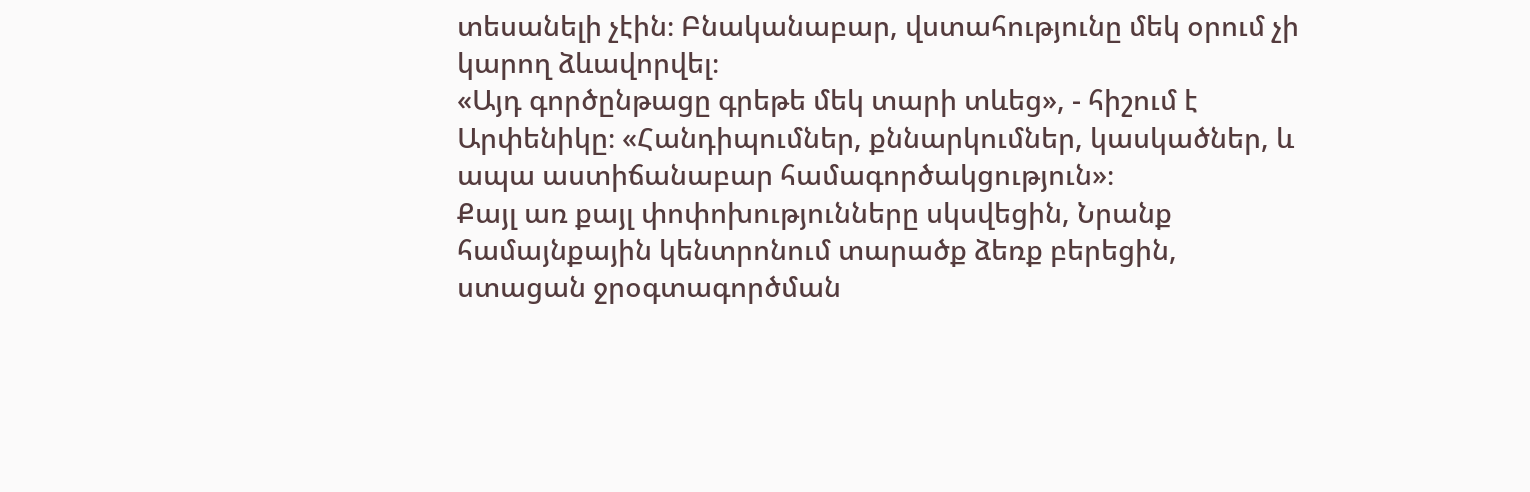տեսանելի չէին։ Բնականաբար, վստահությունը մեկ օրում չի կարող ձևավորվել։
«Այդ գործընթացը գրեթե մեկ տարի տևեց», - հիշում է Արփենիկը։ «Հանդիպումներ, քննարկումներ, կասկածներ, և ապա աստիճանաբար համագործակցություն»։
Քայլ առ քայլ փոփոխությունները սկսվեցին, Նրանք համայնքային կենտրոնում տարածք ձեռք բերեցին, ստացան ջրօգտագործման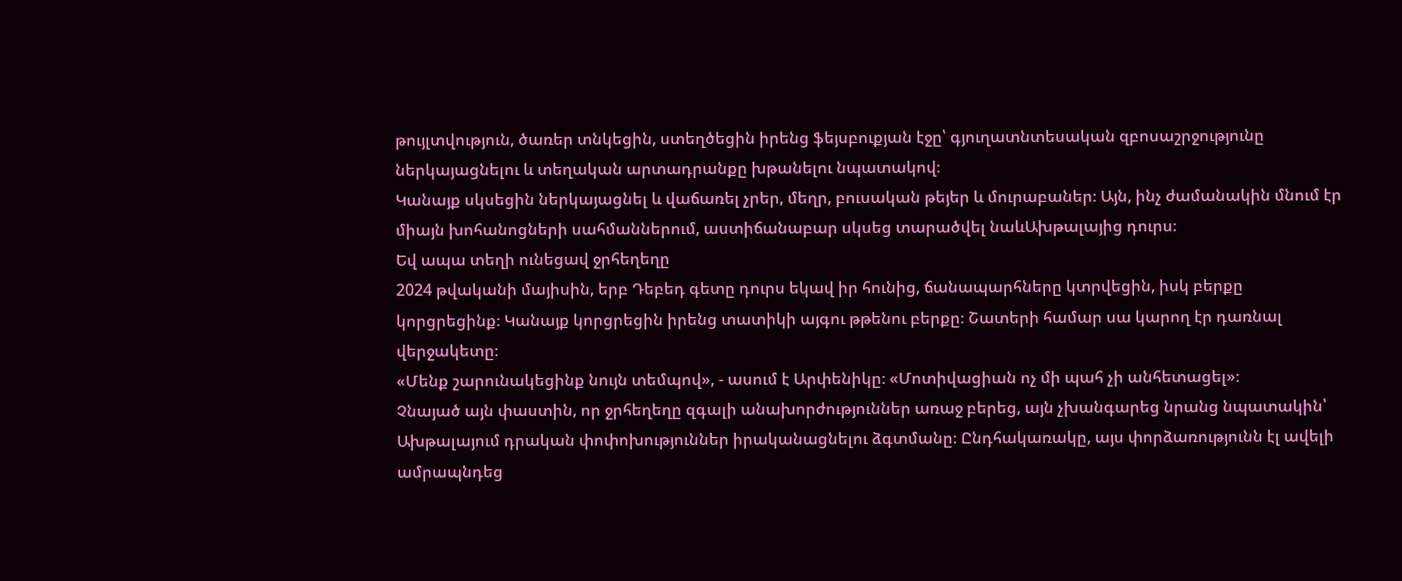թույլտվություն, ծառեր տնկեցին, ստեղծեցին իրենց ֆեյսբուքյան էջը՝ գյուղատնտեսական զբոսաշրջությունը ներկայացնելու և տեղական արտադրանքը խթանելու նպատակով։
Կանայք սկսեցին ներկայացնել և վաճառել չրեր, մեղր, բուսական թեյեր և մուրաբաներ։ Այն, ինչ ժամանակին մնում էր միայն խոհանոցների սահմաններում, աստիճանաբար սկսեց տարածվել նաևԱխթալայից դուրս։
Եվ ապա տեղի ունեցավ ջրհեղեղը
2024 թվականի մայիսին, երբ Դեբեդ գետը դուրս եկավ իր հունից, ճանապարհները կտրվեցին, իսկ բերքը կորցրեցինք։ Կանայք կորցրեցին իրենց տատիկի այգու թթենու բերքը։ Շատերի համար սա կարող էր դառնալ վերջակետը։
«Մենք շարունակեցինք նույն տեմպով», - ասում է Արփենիկը։ «Մոտիվացիան ոչ մի պահ չի անհետացել»։
Չնայած այն փաստին, որ ջրհեղեղը զգալի անախորժություններ առաջ բերեց, այն չխանգարեց նրանց նպատակին՝ Ախթալայում դրական փոփոխություններ իրականացնելու ձգտմանը։ Ընդհակառակը, այս փորձառությունն էլ ավելի ամրապնդեց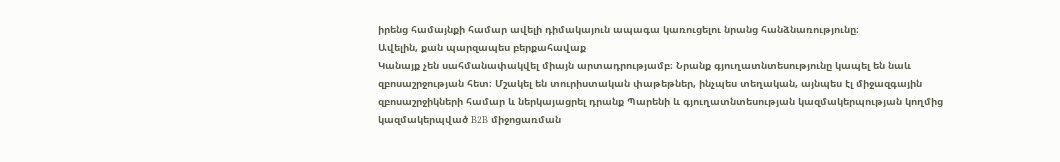իրենց համայնքի համար ավելի դիմակայուն ապագա կառուցելու նրանց հանձնառությունը։
Ավելին, քան պարզապես բերքահավաք
Կանայք չեն սահմանափակվել միայն արտադրությամբ։ Նրանք գյուղատնտեսությունը կապել են նաև զբոսաշրջության հետ։ Մշակել են տուրիստական փաթեթներ, ինչպես տեղական, այնպես էլ միջազգային զբոսաշրջիկների համար և ներկայացրել դրանք Պարենի և գյուղատնտեսության կազմակերպության կողմից կազմակերպված B2B միջոցառման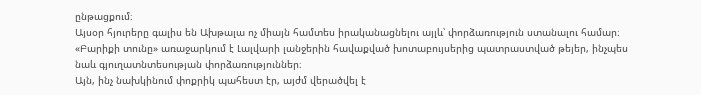ընթացքում։
Այսօր հյուրերը գալիս են Ախթալա ոչ միայն համտես իրականացնելու այլև՝ փորձառություն ստանալու համար։
«Բարիքի տունը» առաջարկում է Լալվարի լանջերին հավաքված խոտաբույսերից պատրաստված թեյեր, ինչպես նաև գյուղատնտեսության փորձառություններ։
Այն, ինչ նախկինում փոքրիկ պահեստ էր, այժմ վերածվել է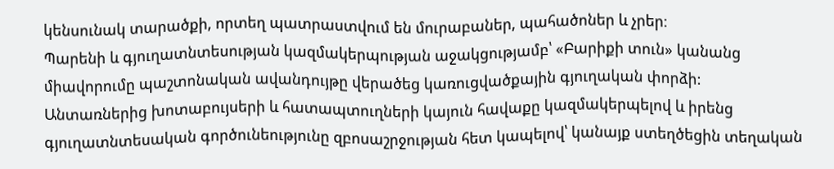կենսունակ տարածքի, որտեղ պատրաստվում են մուրաբաներ, պահածոներ և չրեր։
Պարենի և գյուղատնտեսության կազմակերպության աջակցությամբ՝ «Բարիքի տուն» կանանց միավորումը պաշտոնական ավանդույթը վերածեց կառուցվածքային գյուղական փորձի:
Անտառներից խոտաբույսերի և հատապտուղների կայուն հավաքը կազմակերպելով և իրենց գյուղատնտեսական գործունեությունը զբոսաշրջության հետ կապելով՝ կանայք ստեղծեցին տեղական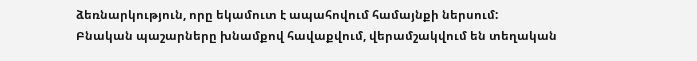ձեռնարկություն, որը եկամուտ է ապահովում համայնքի ներսում:
Բնական պաշարները խնամքով հավաքվում, վերամշակվում են տեղական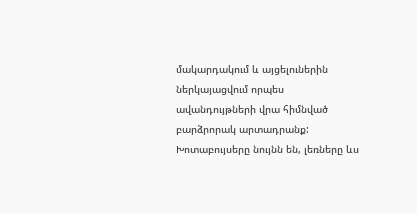մակարդակում և այցելուներին ներկայացվում որպես ավանդույթների վրա հիմնված բարձրորակ արտադրանք:
Խոտաբույսերը նույնն են, լեռները ևս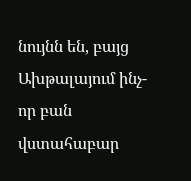նույնն են, բայց Ախթալայում ինչ-որ բան վստահաբար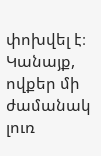փոխվել է։ Կանայք, ովքեր մի ժամանակ լուռ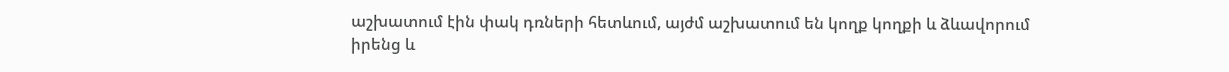աշխատում էին փակ դռների հետևում, այժմ աշխատում են կողք կողքի և ձևավորում իրենց և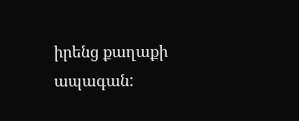իրենց քաղաքի ապագան: